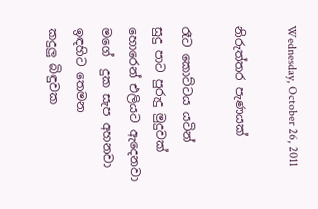Wednesday, October 26, 2011

නිරුත්තර පැණයක්

රෑට කොට්ටය යටින්
සුදු පාට පුරුදු මුදුවක්
හොරෙන් එලියට ඇදෙනවා
මගේ  දුක සැප අහනවා
ඉඳහිට තෙමන
කදුලු බිඳුවක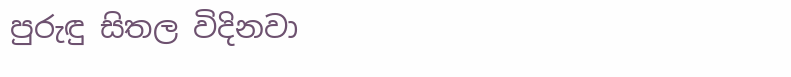පුරුඳු සිතල විදිනවා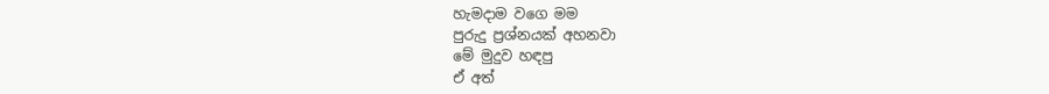හැමදාම වගෙ මම
පුරුදු ප්‍රශ්නයක් අහනවා
මේ මුදුව හඳපු
ඒ අත්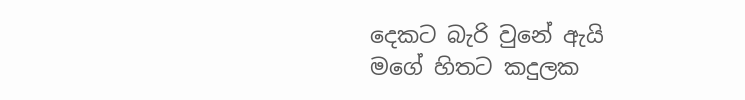දෙකට බැරි වුනේ ඇයි
මගේ හිතට කදුලක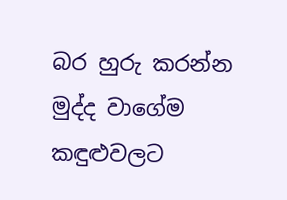බර හුරු කරන්න
මුද්ද වාගේම  කඳුළුවලට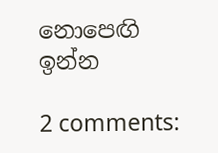නොපෙඟි ඉන්න

2 comments: